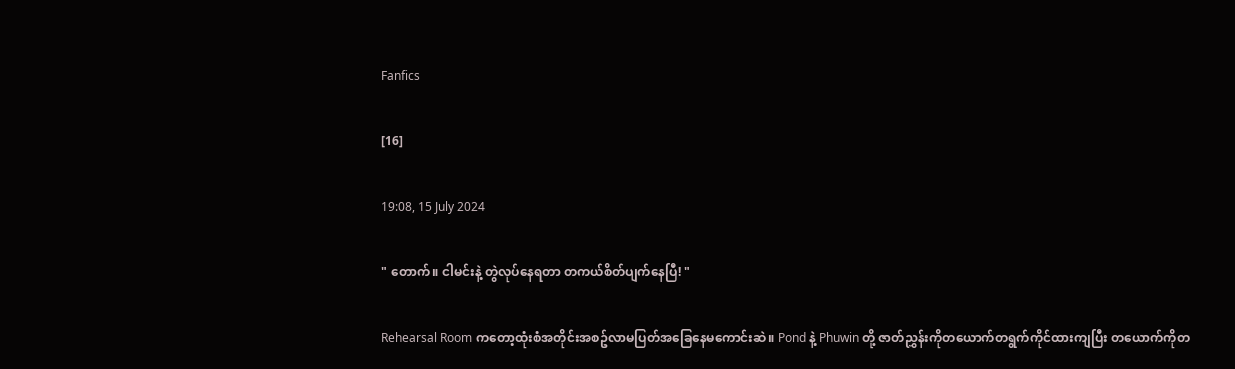Fanfics

[16]

19:08, 15 July 2024

" တောက်။ ငါမင်းနဲ့ တွဲလုပ်နေရတာ တကယ်စိတ်ပျက်နေပြီ! "

Rehearsal Room ကတော့ထုံးစံအတိုင်းအစဥ်လာမပြတ်အခြေနေမကောင်းဆဲ။ Pond နဲ့ Phuwin တို့ ဇာတ်ညွှန်းကိုတယောက်တရွက်ကိုင်ထားကျပြီး တယောက်ကိုတ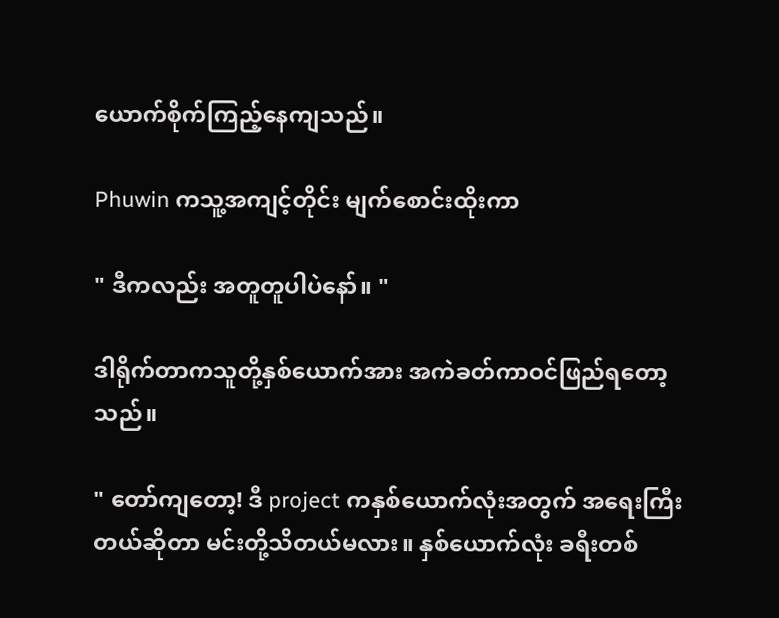ယောက်စိုက်ကြည့်နေကျသည်။

Phuwin ကသူ့အကျင့်တိုင်း မျက်စောင်းထိုးကာ

" ဒီကလည်း အတူတူပါပဲနော်။ "

ဒါရိုက်တာကသူတို့နှစ်ယောက်အား အကဲခတ်ကာဝင်ဖြည်ရတော့သည်။

" တော်ကျတော့! ဒီ project ကနှစ်ယောက်လုံးအတွက် အရေးကြီးတယ်ဆိုတာ မင်းတို့သိတယ်မလား။ နှစ်ယောက်လုံး ခရီးတစ်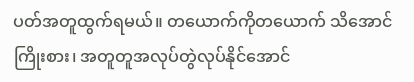ပတ်အတူထွက်ရမယ်။ တယောက်ကိုတယောက် သိအောင်ကြိုးစား၊ အတူတူအလုပ်တွဲလုပ်နိုင်အောင်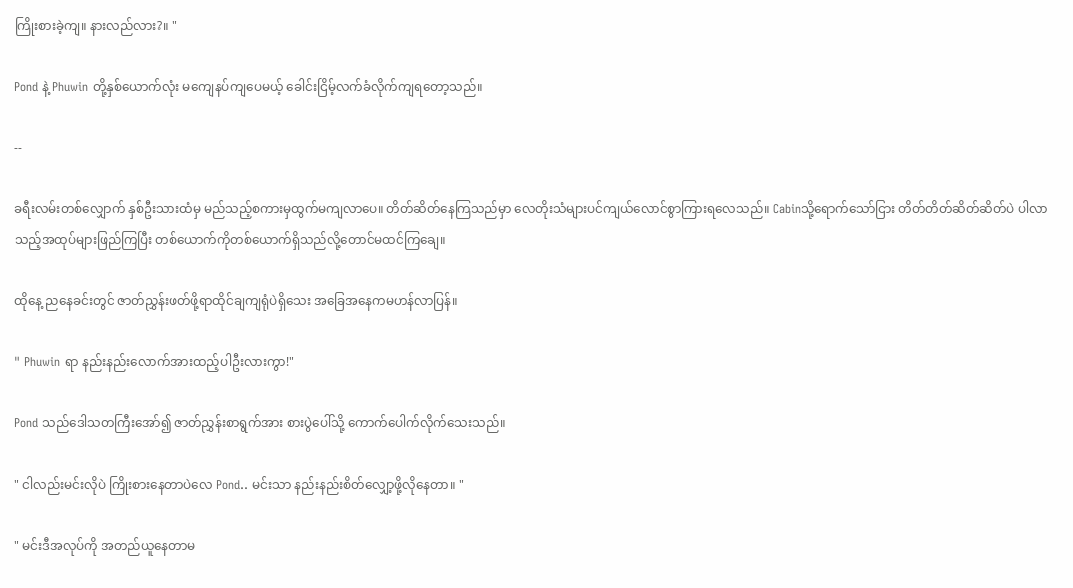ကြိုးစားခဲ့ကျ။ နားလည်လား?။ "

Pond နဲ့ Phuwin တို့နှစ်ယောက်လုံး မကျေနပ်ကျပေမယ့် ခေါင်းငြိမ့်လက်ခံလိုက်ကျရတော့သည်။

--

ခရီးလမ်းတစ်လျှောက် နှစ်ဦးသားထံမှ မည်သည့်စကားမှထွက်မကျလာပေ။ တိတ်ဆိတ်နေကြသည်မှာ လေတိုးသံများပင်ကျယ်လောင်စွာကြားရလေသည်။ Cabinသို့ရောက်သော်ငြား တိတ်တိတ်ဆိတ်ဆိတ်ပဲ ပါလာသည့်အထုပ်များဖြည်ကြပြီး တစ်ယောက်ကိုတစ်ယောက်ရှိသည်လို့တောင်မထင်ကြချေ။

ထိုနေ့ ညနေခင်းတွင် ဇာတ်ညွှန်းဖတ်ဖို့ရာထိုင်ချကျရုံပဲရှိသေး အခြေအနေကမဟန်လာပြန်။

" Phuwin ရာ နည်းနည်းလောက်အားထည့်ပါဦးလားကွာ!"

Pond သည်ဒေါသတကြီးအော်၍ ဇာတ်ညွှန်းစာရွက်အား စားပွဲပေါ်သို့ ကောက်ပေါက်လိုက်သေးသည်။

" ငါလည်းမင်းလိုပဲ ကြိုးစားနေတာပဲလေ Pond.. မင်းသာ နည်းနည်းစိတ်လျှော့ဖို့လိုနေတာ။ "

" မင်းဒီအလုပ်ကို အတည်ယူနေတာမ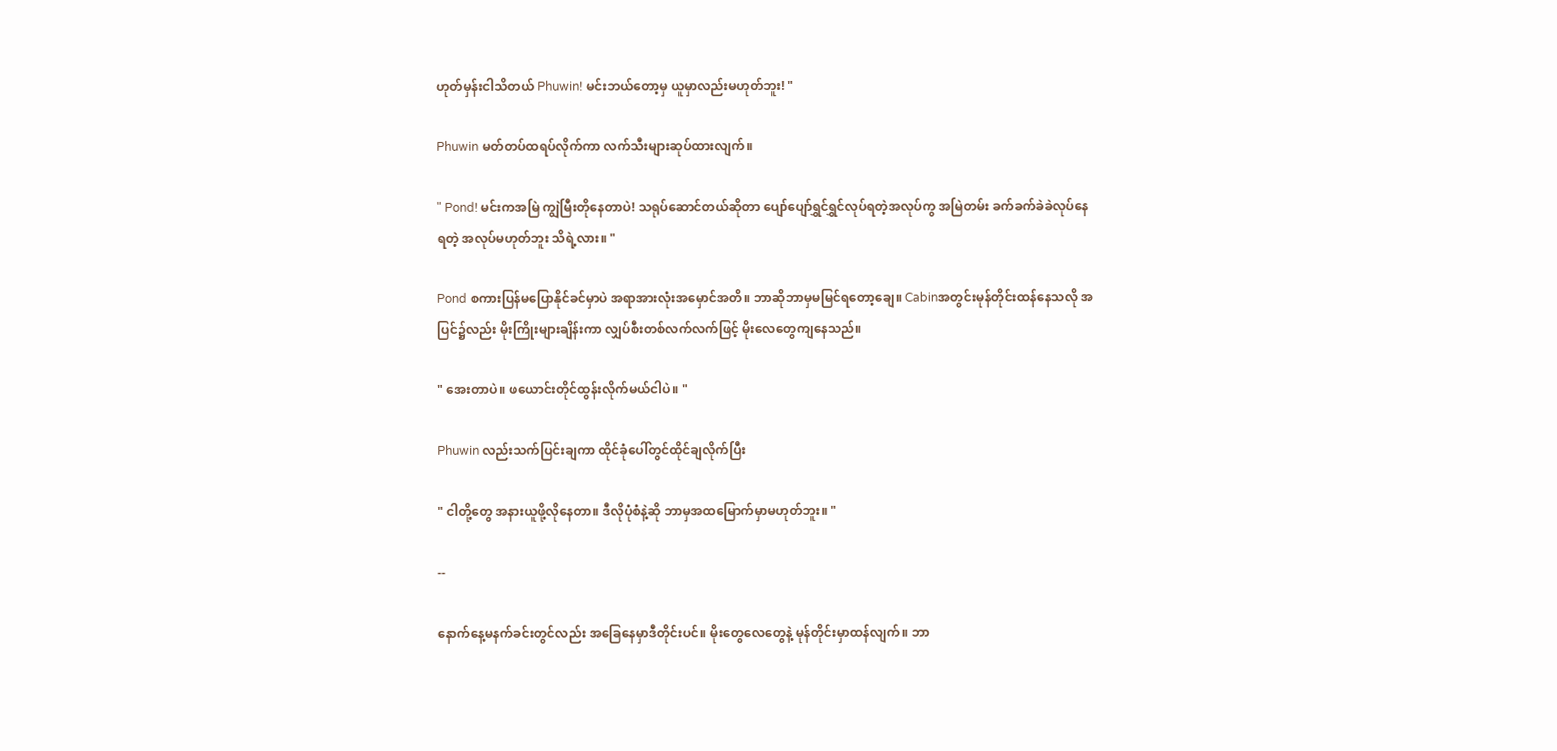ဟုတ်မှန်းငါသိတယ် Phuwin! မင်းဘယ်တော့မှ ယူမှာလည်းမဟုတ်ဘူး! "

Phuwin မတ်တပ်ထရပ်လိုက်ကာ လက်သီးများဆုပ်ထားလျက်။

" Pond! မင်းကအမြဲ ကျွဲမြီးတိုနေတာပဲ! သရုပ်ဆောင်တယ်ဆိုတာ ပျော်ပျော်ရွှင်ရွှင်လုပ်ရတဲ့အလုပ်ကွ အမြဲတမ်း ခက်ခက်ခဲခဲလုပ်နေရတဲ့ အလုပ်မဟုတ်ဘူး သိရဲ့လား။ "

Pond စကားပြန်မပြောနိုင်ခင်မှာပဲ အရာအားလုံးအမှောင်အတိ။ ဘာဆိုဘာမှမမြင်ရတော့ချေ။ Cabinအတွင်းမုန်တိုင်းထန်နေသလို အပြင်၌လည်း မိုးကြိုးများချိန်းကာ လျှပ်စီးတစ်လက်လက်ဖြင့် မိုးလေတွေကျနေသည်။

" အေးတာပဲ။ ဖယောင်းတိုင်ထွန်းလိုက်မယ်ငါပဲ။ "

Phuwin လည်းသက်ပြင်းချကာ ထိုင်ခုံပေါ်တွင်ထိုင်ချလိုက်ပြီး

" ငါတို့တွေ အနားယူဖို့လိုနေတာ။ ဒီလိုပုံစံနဲ့ဆို ဘာမှအထမြောက်မှာမဟုတ်ဘူး။ "

--

နောက်နေ့မနက်ခင်းတွင်လည်း အခြေနေမှာဒီတိုင်းပင်။ မိုးတွေလေတွေနဲ့ မုန်တိုင်းမှာထန်လျက်။ ဘာ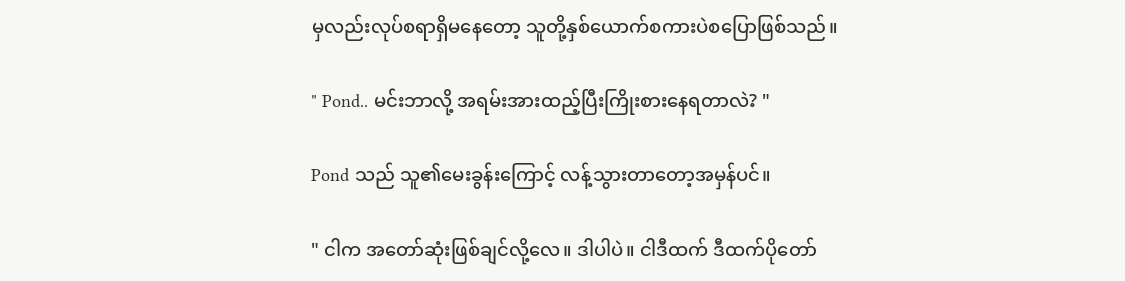မှလည်းလုပ်စရာရှိမနေတော့ သူတို့နှစ်ယောက်စကားပဲစပြောဖြစ်သည်။

" Pond.. မင်းဘာလို့ အရမ်းအားထည့်ပြီးကြိုးစားနေရတာလဲ? "

Pond သည် သူ၏မေးခွန်းကြောင့် လန့်သွားတာတော့အမှန်ပင်။

" ငါက အတော်ဆုံးဖြစ်ချင်လို့လေ။ ဒါပါပဲ။ ငါဒီထက် ဒီထက်ပိုတော်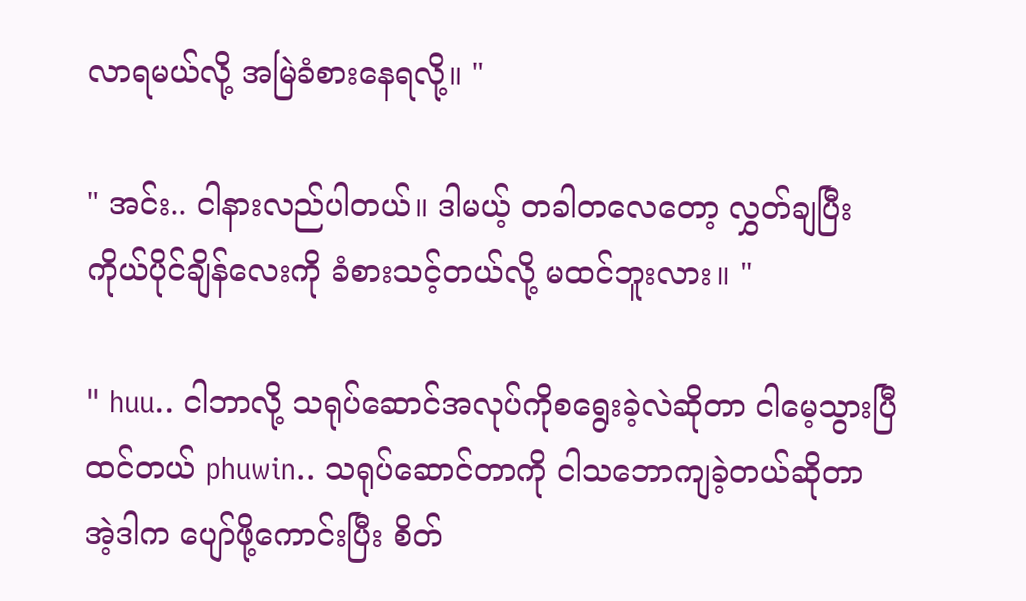လာရမယ်လို့ အမြဲခံစားနေရလို့။ "

" အင်း.. ငါနားလည်ပါတယ်။ ဒါမယ့် တခါတလေတော့ လွှတ်ချပြီး ကိုယ်ပိုင်ချိန်လေးကို ခံစားသင့်တယ်လို့ မထင်ဘူးလား။ "

" huu.. ငါဘာလို့ သရုပ်ဆောင်အလုပ်ကိုစရွေးခဲ့လဲဆိုတာ ငါမေ့သွားပြီထင်တယ် phuwin.. သရုပ်ဆောင်တာကို ငါသဘောကျခဲ့တယ်ဆိုတာ အဲ့ဒါက ပျော်ဖို့ကောင်းပြီး စိတ်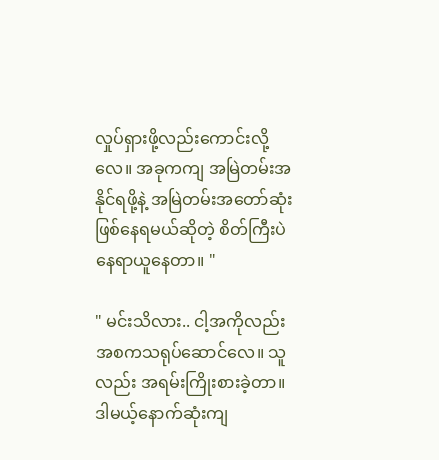လှုပ်ရှားဖို့လည်းကောင်းလို့လေ။ အခုကကျ အမြဲတမ်းအနိုင်ရဖို့နဲ့ အမြဲတမ်းအတော်ဆုံးဖြစ်နေရမယ်ဆိုတဲ့ စိတ်ကြီးပဲနေရာယူနေတာ။ "

" မင်းသိလား.. ငါ့အကိုလည်း အစကသရုပ်ဆောင်လေ။ သူလည်း အရမ်းကြိုးစားခဲ့တာ။ ဒါမယ့်နောက်ဆုံးကျ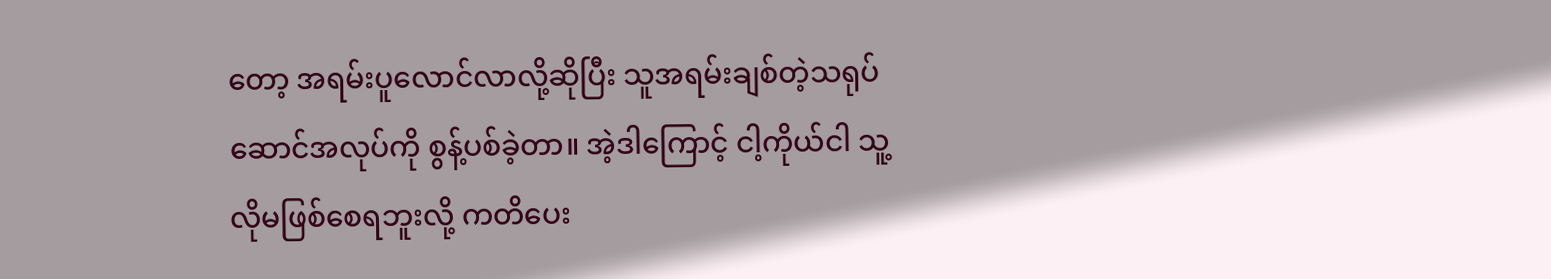တော့ အရမ်းပူလောင်လာလို့ဆိုပြီး သူအရမ်းချစ်တဲ့သရုပ်ဆောင်အလုပ်ကို စွန့်ပစ်ခဲ့တာ။ အဲ့ဒါကြောင့် ငါ့ကိုယ်ငါ သူ့လိုမဖြစ်စေရဘူးလို့ ကတိပေး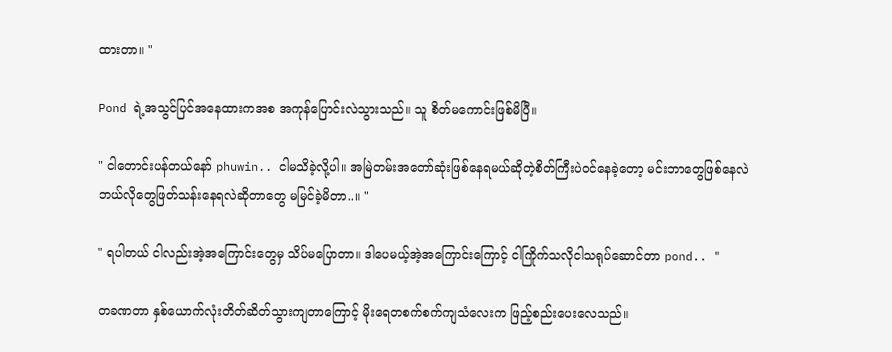ထားတာ။ "

Pond ရဲ့အသွင်ပြင်အနေထားကအစ အကုန်ပြောင်းလဲသွားသည်။ သူ စိတ်မကောင်းဖြစ်မိပြီ။

" ငါတောင်းပန်တယ်နော် phuwin.. ငါမသိခဲ့လို့ပါ။ အမြဲတမ်းအတော်ဆုံးဖြစ်နေရမယ်ဆိုတဲ့စိတ်ကြီးပဲဝင်နေခဲ့တော့ မင်းဘာတွေဖြစ်နေလဲ ဘယ်လိုတွေဖြတ်သန်းနေရလဲဆိုတာတွေ မမြင်ခဲ့မိတာ..။ "

" ရပါတယ် ငါလည်းအဲ့အကြောင်းတွေမှ သိပ်မပြောတာ။ ဒါပေမယ့်အဲ့အကြောင်းကြောင့် ငါကြိုက်သလိုငါသရုပ်ဆောင်တာ pond.. "

တခဏတာ နှစ်ယောက်လုံးတိတ်ဆိတ်သွားကျတာကြောင့် မိုးရေတစက်စက်ကျသံလေးက ဖြည့်စည်းပေးလေသည်။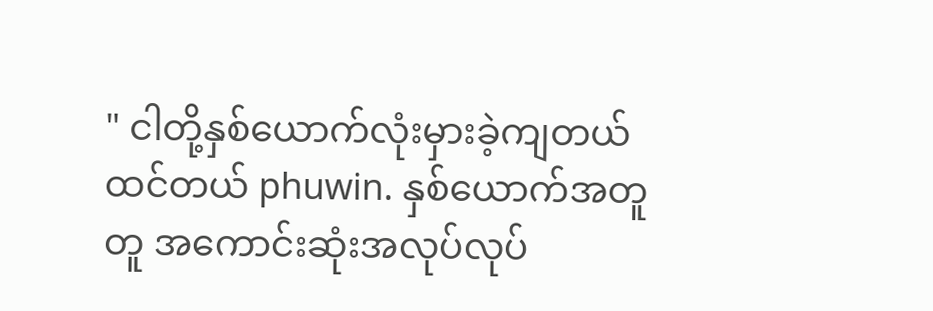" ငါတို့နှစ်ယောက်လုံးမှားခဲ့ကျတယ်ထင်တယ် phuwin. နှစ်ယောက်အတူတူ အကောင်းဆုံးအလုပ်လုပ်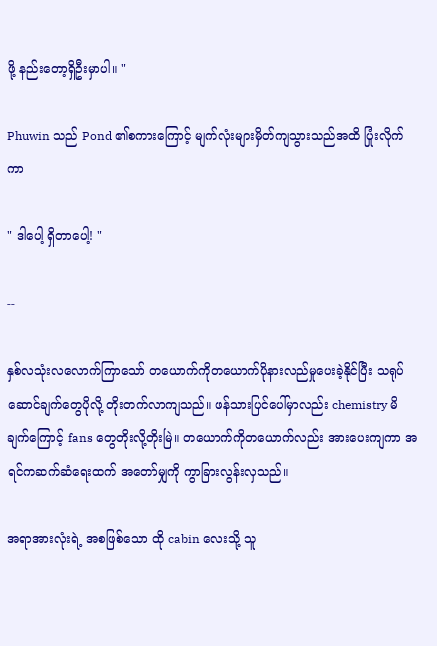ဖို့ နည်းတော့ရှိဦးမှာပါ။ "

Phuwin သည် Pond ၏စကားကြောင့် မျက်လုံးများမှိတ်ကျသွားသည်အထိ ပြုံးလိုက်ကာ

" ဒါပေါ့ ရှိတာပေါ့! "

--

နှစ်လသုံးလလောက်ကြာသော် တယောက်ကိုတယောက်ပိုနားလည်မှုပေးခဲ့နိုင်ပြီး သရုပ်ဆောင်ချက်တွေပိုလို့ တိုးတက်လာကျသည်။ ဖန်သားပြင်ပေါ်မှာလည်း chemistry မိချက်ကြောင့် fans တွေတိုးလို့တိုးမြဲ။ တယောက်ကိုတယောက်လည်း အားပေးကျကာ အရင်ကဆက်ဆံရေးထက် အတော်မျှကို ကွာခြားလွန်းလှသည်။

အရာအားလုံးရဲ့ အစဖြစ်သော ထို cabin လေးသို့ သူ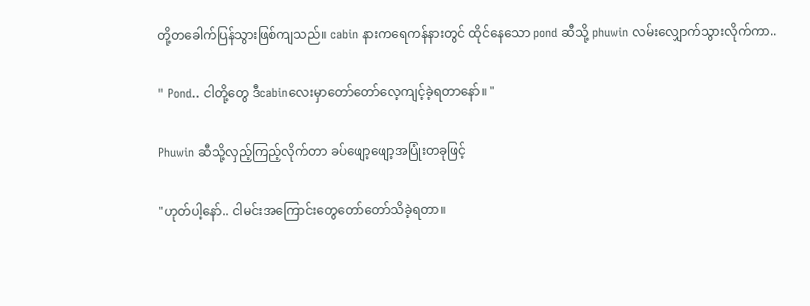တို့တခေါက်ပြန်သွားဖြစ်ကျသည်။ cabin နားကရေကန်နားတွင် ထိုင်နေသော pond ဆီသို့ phuwin လမ်းလျှောက်သွားလိုက်ကာ..

" Pond.. ငါတို့တွေ ဒီcabinလေးမှာတော်တော်လေ့ကျင့်ခဲ့ရတာနော်။ "

Phuwin ဆီသို့လှည့်ကြည့်လိုက်တာ ခပ်ဖျော့ဖျော့အပြုံးတခုဖြင့်

"ဟုတ်ပါ့နော်.. ငါမင်းအကြောင်းတွေတော်တော်သိခဲ့ရတာ။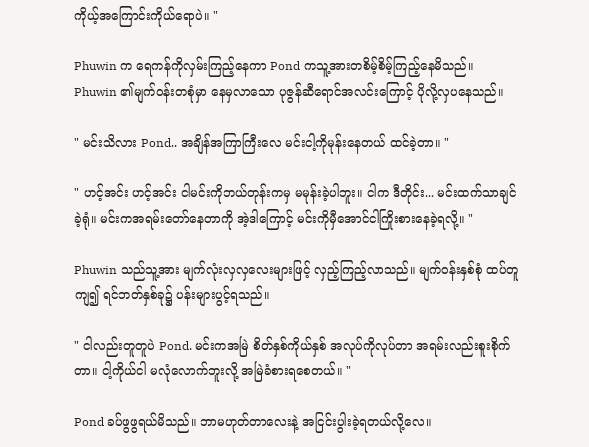ကိုယ့်အကြောင်းကိုယ်ရောပဲ။ "

Phuwin က ရေကန်ကိုလှမ်းကြည့်နေကာ Pond ကသူ့အားတစိမ့်စိမ့်ကြည့်နေမိသည်။ Phuwin ၏မျက်ဝန်းတစုံမှာ နေမှလာသော ပုဇွန်ဆီရောင်အလင်းကြောင့် ပိုလို့လှပနေသည်။

" မင်းသိလား Pond.. အချိန်အကြာကြီးလေ မင်းငါ့ကိုမုန်းနေတယ် ထင်ခဲ့တာ။ "

" ဟင့်အင်း ဟင့်အင်း ငါမင်းကိုဘယ်တုန်းကမှ မမုန်းခဲ့ပါဘူး။ ငါက ဒီတိုင်း... မင်းထက်သာချင်ခဲ့ရုံ။ မင်းကအရမ်းတော်နေတာကို အဲ့ဒါကြောင့် မင်းကိုမှီအောင်ငါကြိုးစားနေခဲ့ရလို့။ "

Phuwin သည်သူ့အား မျက်လုံးလှလှလေးများဖြင့် လှည့်ကြည့်လာသည်။ မျက်ဝန်းနှစ်စုံ ထပ်တူကျ၍ ရင်ဘတ်နှစ်ခု၌ ပန်းများပွင့်ရသည်။

" ငါလည်းတူတူပဲ Pond. မင်းကအမြဲ စိတ်နှစ်ကိုယ်နှစ် အလုပ်ကိုလုပ်တာ အရမ်းလည်းစူးစိုက်တာ။ ငါ့ကိုယ်ငါ မလုံလောက်ဘူးလို့ အမြဲခံစားရစေတယ်။ "

Pond ခပ်ဖွဖွရယ်မိသည်။ ဘာမဟုတ်တာလေးနဲ့ အငြင်းပွါးခဲ့ရတယ်လို့လေ။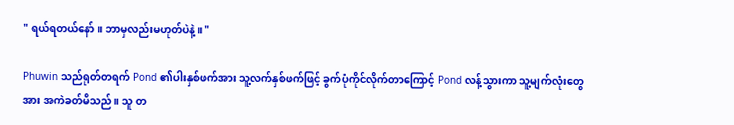" ရယ်ရတယ်နော်။ ဘာမှလည်းမဟုတ်ပဲနဲ့။ "

Phuwin သည်ရုတ်တရက် Pond ၏ပါးနှစ်ဖက်အား သူ့လက်နှစ်ဖက်ဖြင့် ခွက်ပုံကိုင်လိုက်တာကြောင့် Pond လန့်သွားကာ သူ့မျက်လုံးတွေအား အကဲခတ်မိသည်။ သူ တ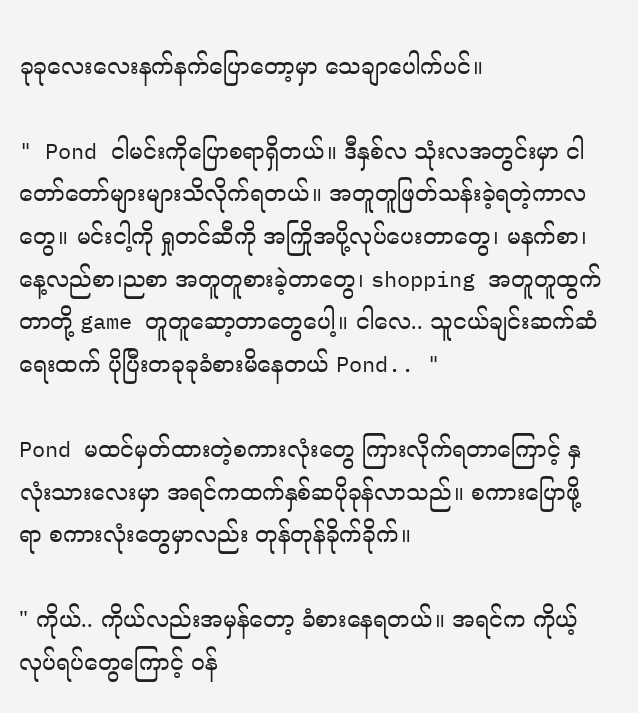ခုခုလေးလေးနက်နက်ပြောတော့မှာ သေချာပေါက်ပင်။

" Pond ငါမင်းကိုပြောစရာရှိတယ်။ ဒီနှစ်လ သုံးလအတွင်းမှာ ငါတော်တော်များများသိလိုက်ရတယ်။ အတူတူဖြတ်သန်းခဲ့ရတဲ့ကာလတွေ။ မင်းငါ့ကို ရှုတင်ဆီကို အကြိုအပို့လုပ်ပေးတာတွေ၊ မနက်စာ၊နေ့လည်စာ၊ညစာ အတူတူစားခဲ့တာတွေ၊ shopping အတူတူထွက်တာတို့ game တူတူဆော့တာတွေပေါ့။ ငါလေ.. သူငယ်ချင်းဆက်ဆံရေးထက် ပိုပြီးတခုခုခံစားမိနေတယ် Pond.. "

Pond မထင်မှတ်ထားတဲ့စကားလုံးတွေ ကြားလိုက်ရတာကြောင့် နှလုံးသားလေးမှာ အရင်ကထက်နှစ်ဆပိုခုန်လာသည်။ စကားပြောဖို့ရာ စကားလုံးတွေမှာလည်း တုန်တုန်ခိုက်ခိုက်။

" ကိုယ်.. ကိုယ်လည်းအမှန်တော့ ခံစားနေရတယ်။ အရင်က ကိုယ့်လုပ်ရပ်တွေကြောင့် ဝန်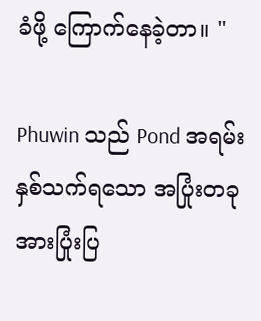ခံဖို့ ကြောက်နေခဲ့တာ။ "

Phuwin သည် Pond အရမ်းနှစ်သက်ရသော အပြုံးတခုအားပြုံးပြ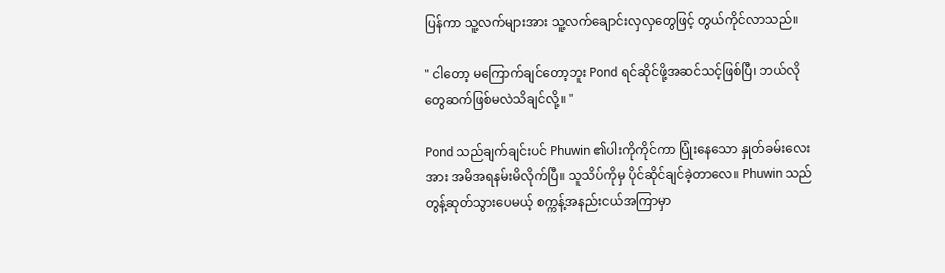ပြန်ကာ သူ့လက်များအား သူ့လက်ချောင်းလှလှတွေဖြင့် တွယ်ကိုင်လာသည်။

" ငါတော့ မကြောက်ချင်တော့ဘူး Pond ရင်ဆိုင်ဖို့အဆင်သင့်ဖြစ်ပြီ၊ ဘယ်လိုတွေဆက်ဖြစ်မလဲသိချင်လို့။ "

Pond သည်ချက်ချင်းပင် Phuwin ၏ပါးကိုကိုင်ကာ ပြုံးနေသော နှုတ်ခမ်းလေးအား အမိအရနမ်းမိလိုက်ပြီ။ သူသိပ်ကိုမှ ပိုင်ဆိုင်ချင်ခဲ့တာလေ။ Phuwin သည်တွန့်ဆုတ်သွားပေမယ့် စက္ကန့်အနည်းငယ်အကြာမှာ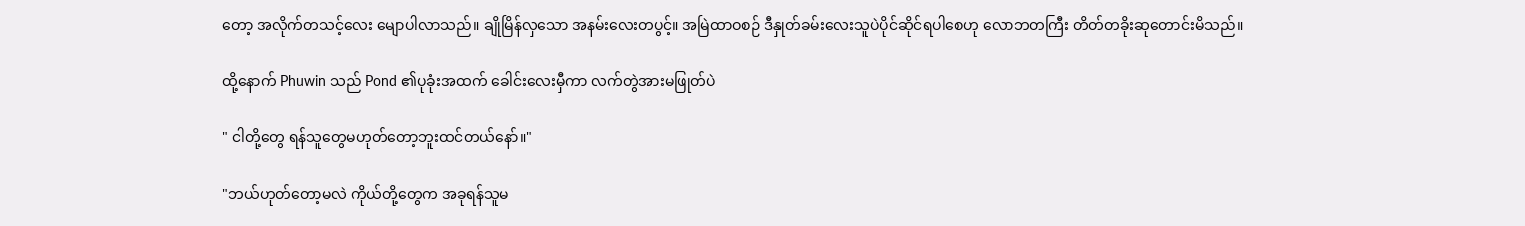တော့ အလိုက်တသင့်လေး မျောပါလာသည်။ ချိုမြိန်လှသော အနမ်းလေးတပွင့်။ အမြဲထာဝစဉ် ဒီနှုတ်ခမ်းလေးသူပဲပိုင်ဆိုင်ရပါစေဟု လောဘတကြီး တိတ်တခိုးဆုတောင်းမိသည်။

ထို့နောက် Phuwin သည် Pond ၏ပုခုံးအထက် ခေါင်းလေးမှီကာ လက်တွဲအားမဖြုတ်ပဲ

" ငါတို့တွေ ရန်သူတွေမဟုတ်တော့ဘူးထင်တယ်နော်။"

"ဘယ်ဟုတ်တော့မလဲ ကိုယ်တို့တွေက အခုရန်သူမ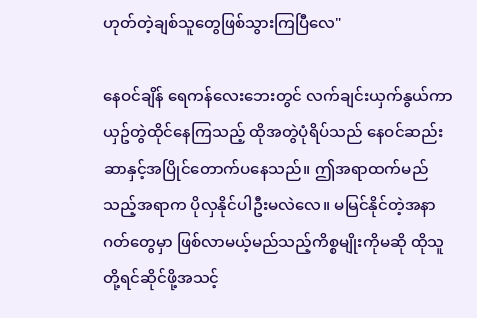ဟုတ်တဲ့ချစ်သူတွေဖြစ်သွားကြပြီလေ"

နေဝင်ချိန် ရေကန်လေးဘေးတွင် လက်ချင်းယှက်နွယ်ကာ ယှဥ်တွဲထိုင်နေကြသည့် ထိုအတွဲပုံရိပ်သည် နေဝင်ဆည်းဆာနှင့်အပြိုင်တောက်ပနေသည်။ ဤအရာထက်မည်သည့်အရာက ပိုလှနိုင်ပါဦးမလဲလေ။ မမြင်နိုင်တဲ့အနာဂတ်တွေမှာ ဖြစ်လာမယ့်မည်သည့်ကိစ္စမျိုးကိုမဆို ထိုသူတို့ရင်ဆိုင်ဖို့အသင့်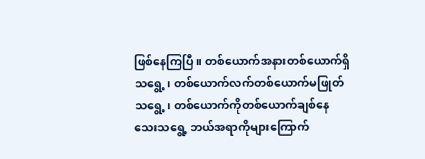ဖြစ်နေကြပြီ။ တစ်ယောက်အနားတစ်ယောက်ရှိသရွေ့၊ တစ်ယောက်လက်တစ်ယောက်မဖြုတ်သရွေ့၊ တစ်ယောက်ကိုတစ်ယောက်ချစ်နေသေးသရွေ့ ဘယ်အရာကိုများကြောက်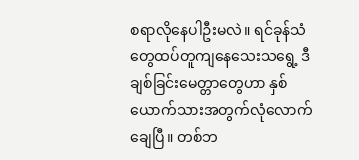စရာလိုနေပါဦးမလဲ။ ရင်ခုန်သံတွေထပ်တူကျနေသေးသရွေ့ ဒီချစ်ခြင်းမေတ္တာတွေဟာ နှစ်ယောက်သားအတွက်လုံလောက်ချေပြီ။ တစ်ဘ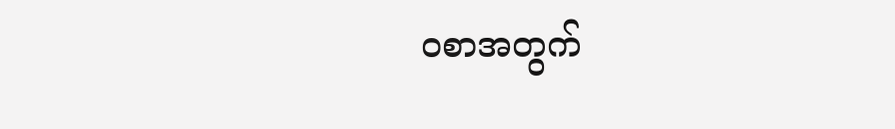ဝစာအတွက်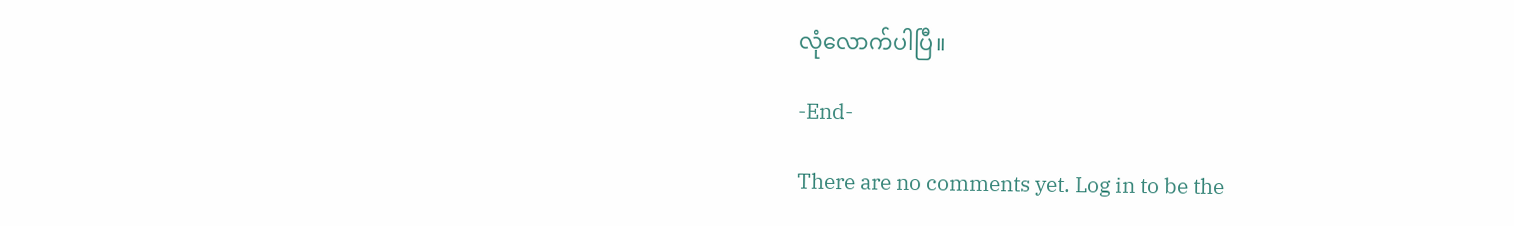လုံလောက်ပါပြီ။

-End-

There are no comments yet. Log in to be the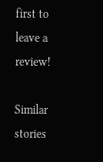first to leave a review!

Similar stories